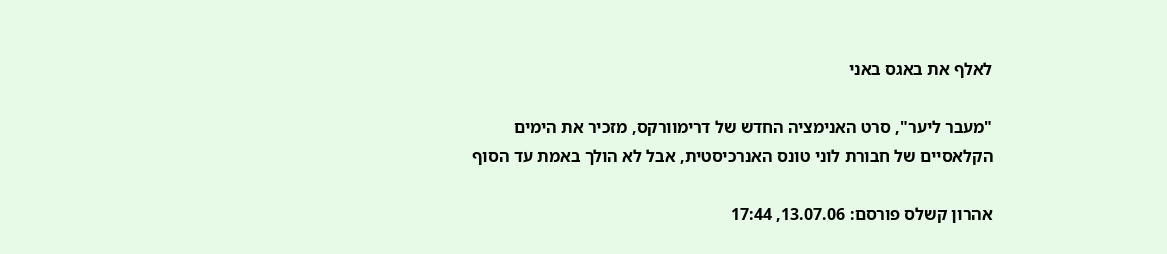לאלף את באגס באני

"מעבר ליער", סרט האנימציה החדש של דרימוורקס, מזכיר את הימים הקלאסיים של חבורת לוני טונס האנרכיסטית, אבל לא הולך באמת עד הסוף

אהרון קשלס פורסם: 13.07.06, 17:44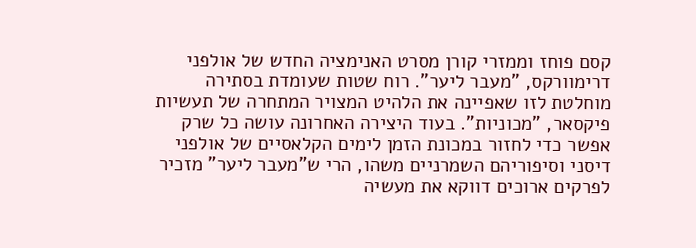קסם פוחז וממזרי קורן מסרט האנימציה החדש של אולפני דרימוורקס, "מעבר ליער". רוח שטות שעומדת בסתירה מוחלטת לזו שאפיינה את הלהיט המצויר המתחרה של תעשיות פיקסאר, "מכוניות". בעוד היצירה האחרונה עושה כל שרק אפשר כדי לחזור במכונת הזמן לימים הקלאסיים של אולפני דיסני וסיפוריהם השמרניים משהו, הרי ש"מעבר ליער" מזכיר לפרקים ארוכים דווקא את מעשיה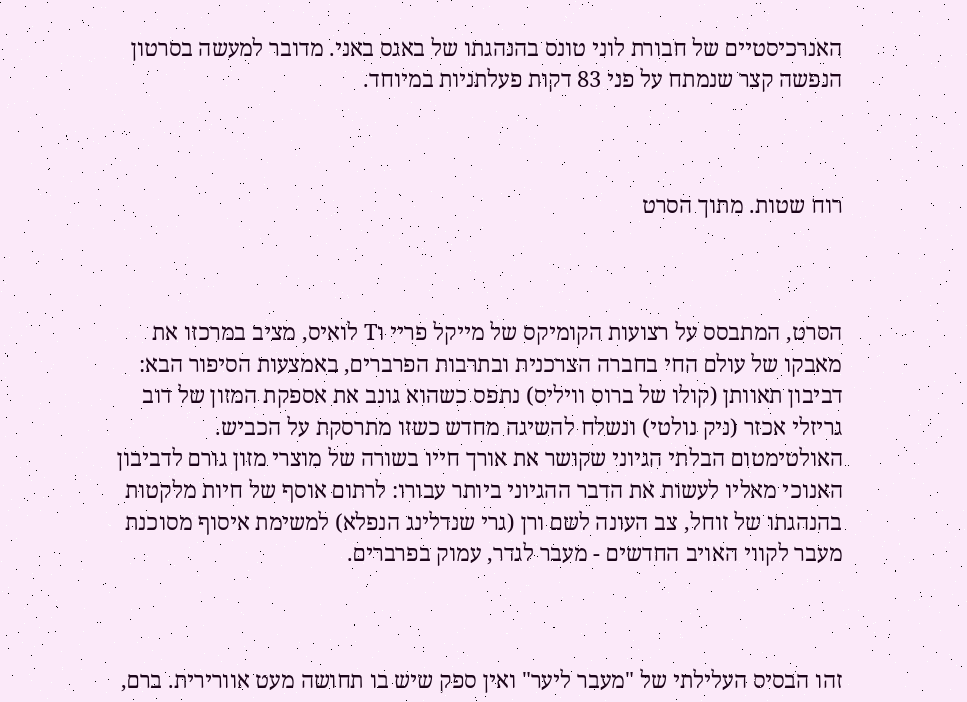האנרכיסטיים של חבורת לוני טונס בהנהגתו של באגס באני. מדובר למעשה בסרטון הנפשה קצר שנמתח על פני 83 דקות פעלתניות במיוחד.



רוח שטות. מתוך הסרט



הסרט, המתבסס על רצועות הקומיקס של מייקל פריי וT לואיס, מציב במרכזו את מאבקו של עולם החי בחברה הצרכנית ובתרבות הפרברים, באמצעות הסיפור הבא: דביבון תאוותן (קולו של ברוס וויליס) נתפס כשהוא גונב את אספקת המזון של דוב גריזלי אכזר (ניק נולטי) ונשלח להשיגה מחדש כשזו מתרסקת על הכביש. האולטימטום הבלתי הגיוני שקושר את אורך חייו בשורה של מוצרי מזון גורם לדביבון האנוכי מאליו לעשות את הדבר ההגיוני ביותר עבורו: לרתום אוסף של חיות מלקטות בהנהגתו של זוחל, צב העונה לשם ורן (גרי שנדלינג הנפלא) למשימת איסוף מסוכנת מעבר לקווי האויב החדשים - מעבר לגדר, עמוק בפרברים.



זהו הבסיס העלילתי של "מעבר ליער" ואין ספק שיש בו תחושה מעט אוורירית. ברם,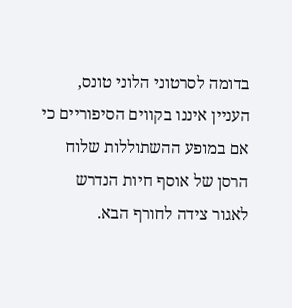בדומה לסרטוני הלוני טונס, העניין איננו בקווים הסיפוריים כי אם במופע ההשתוללות שלוח הרסן של אוסף חיות הנדרש לאגור צידה לחורף הבא.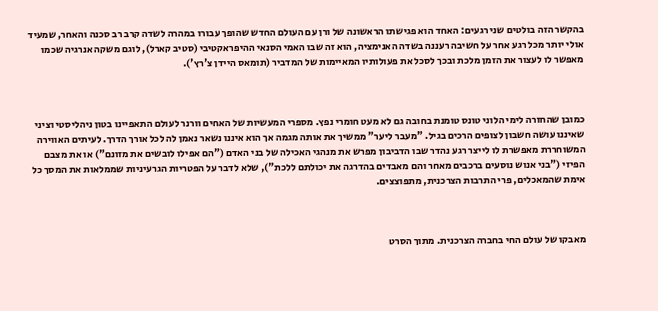בהקשר הזה בולטים שני רגעים: האחד הוא פגישתו הראשונה של ורן עם העולם החדש שהופך עבורו במהרה לשדה קרב רב סכנה והאחר, שמעיד אולי יותר מכל רגע אחר על חשיבה רעננה בשדה האנימציה, הוא זה שבו האמי הסנאי ההיפראקטיבי (סטיב קארל), לוגם משקה אנרגיה שכמו מאפשר לו לעצור את הזמן מלכת ובכך לסכל את פעולותיו המאיימות של המדביר (תומאס היידן צ'רץ').



כמובן שהחזרה לימי הלוני טונס טומנת בחובה גם לא מעט חומרי נפץ. מספרי המעשיות של האחים וורנר לעולם התאפיינו בטון ניהליסטי וציני שאיננו עושה חשבון לצופים הרכים בגיל. "מעבר ליער" ממשיך את אותה מגמה אך הוא איננו נשאר נאמן לה לכל אורך הדרך. לעיתים האווירה המשוחררת מאפשרת לו לייצר רגע נהדר שבו הדביבון מפרש את מנהגי האכילה של בני האדם ("הם אפילו לובשים את מזונם") או את מצבם הפיזי ("בני אנוש נוסעים ברכבים מאחר והם מאבדים בהדרגה את יכולתם ללכת"), שלא לדבר על הפטריות הגרעיניות שממלאות את המסך כל אימת שהמאכלים, פרי התרבות הצרכנית, מתפוצצים.



מאבקו של עולם החי בחברה הצרכנית. מתוך הסרט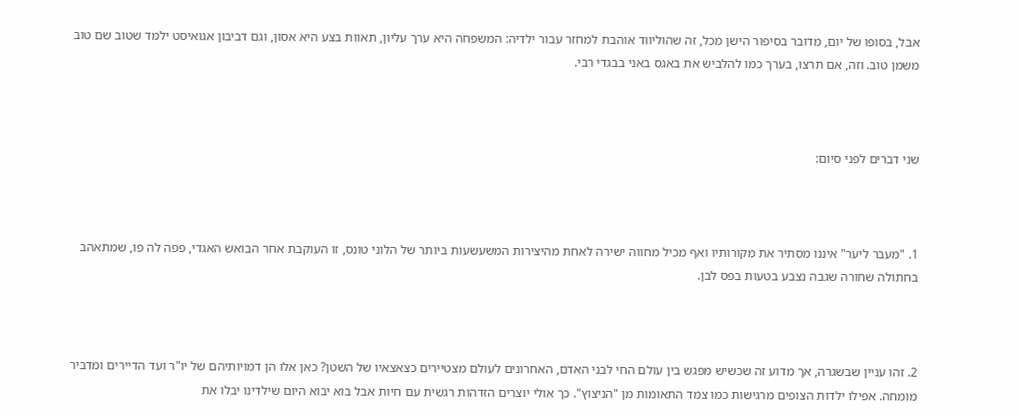אבל, בסופו של יום, מדובר בסיפור הישן מכל, זה שהוליווד אוהבת למחזר עבור ילדיה: המשפחה היא ערך עליון, תאוות בצע היא אסון, וגם דביבון אגואיסט ילמד שטוב שם טוב משמן טוב. וזה, אם תרצו, בערך כמו להלביש את באגס באני בבגדי רבי.



שני דברים לפני סיום:



1. "מעבר ליער" איננו מסתיר את מקורותיו ואף מכיל מחווה ישירה לאחת מהיצירות המשעשעות ביותר של הלוני טונס, זו העוקבת אחר הבואש האגדי, פפה לה פו, שמתאהב בחתולה שחורה שגבה נצבע בטעות בפס לבן.



2. זהו עניין שבשגרה, אך מדוע זה שכשיש מפגש בין עולם החי לבני האדם, האחרונים לעולם מצטיירים כצאצאיו של השטן? כאן אלו הן דמויותיהם של יו"ר ועד הדיירים ומדביר מומחה. אפילו ילדות הצופים מרגישות כמו צמד התאומות מן "הניצוץ". כך אולי יוצרים הזדהות רגשית עם חיות אבל בוא יבוא היום שילדינו יבלו את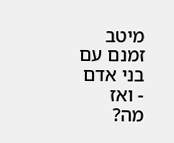מיטב זמנם עם בני אדם - ואז מה?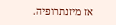אז מיזנתרופיה.